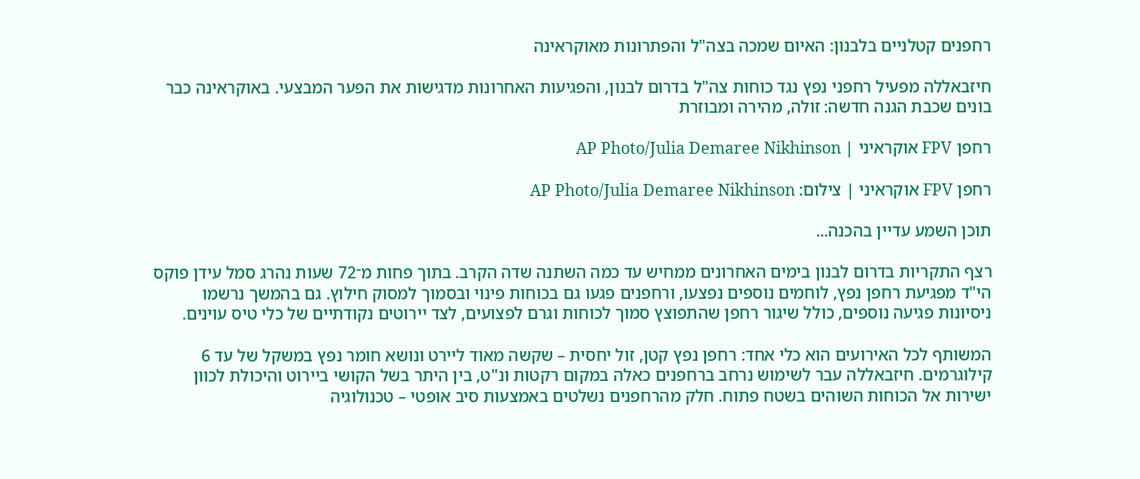רחפנים קטלניים בלבנון: האיום שמכה בצה"ל והפתרונות מאוקראינה

חיזבאללה מפעיל רחפני נפץ נגד כוחות צה"ל בדרום לבנון, והפגיעות האחרונות מדגישות את הפער המבצעי. באוקראינה כבר בונים שכבת הגנה חדשה: זולה, מהירה ומבוזרת

רחפן FPV אוקראיני | AP Photo/Julia Demaree Nikhinson

רחפן FPV אוקראיני | צילום: AP Photo/Julia Demaree Nikhinson

תוכן השמע עדיין בהכנה...

רצף התקריות בדרום לבנון בימים האחרונים ממחיש עד כמה השתנה שדה הקרב. בתוך פחות מ־72 שעות נהרג סמל עידן פוקס הי"ד מפגיעת רחפן נפץ, לוחמים נוספים נפצעו, ורחפנים פגעו גם בכוחות פינוי ובסמוך למסוק חילוץ. גם בהמשך נרשמו ניסיונות פגיעה נוספים, כולל שיגור רחפן שהתפוצץ סמוך לכוחות וגרם לפצועים, לצד יירוטים נקודתיים של כלי טיס עוינים.

המשותף לכל האירועים הוא כלי אחד: רחפן נפץ קטן, זול יחסית – שקשה מאוד ליירט ונושא חומר נפץ במשקל של עד 6 קילוגרמים. חיזבאללה עבר לשימוש נרחב ברחפנים כאלה במקום רקטות ונ"ט, בין היתר בשל הקושי ביירוט והיכולת לכוון ישירות אל הכוחות השוהים בשטח פתוח. חלק מהרחפנים נשלטים באמצעות סיב אופטי – טכנולוגיה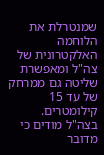שמנטרלת את הלוחמה האלקטרונית של צה"ל ומאפשרת שליטה גם ממרחק של עד 15 קילומטרים. בצה"ל מודים כי מדובר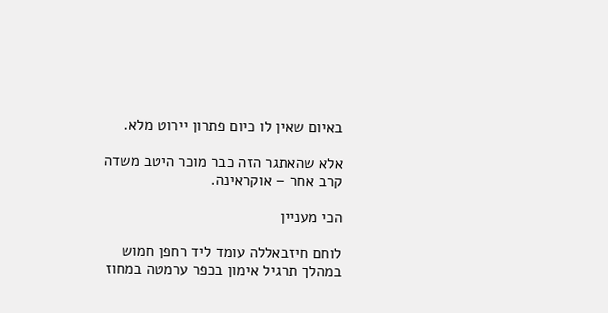באיום שאין לו כיום פתרון יירוט מלא.

אלא שהאתגר הזה כבר מוכר היטב משדה קרב אחר – אוקראינה.

הכי מעניין

לוחם חיזבאללה עומד ליד רחפן חמוש במהלך תרגיל אימון בכפר ערמטה במחוז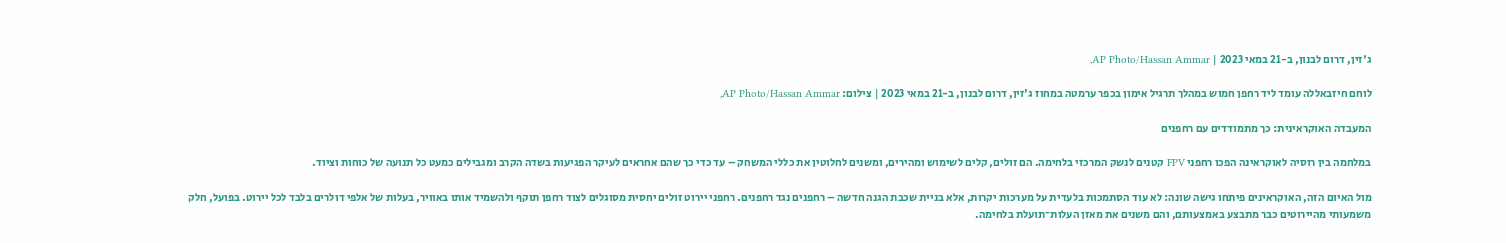ג'זין, דרום לבנון, ב-21 במאי 2023 | AP Photo/Hassan Ammar,

לוחם חיזבאללה עומד ליד רחפן חמוש במהלך תרגיל אימון בכפר ערמטה במחוז ג'זין, דרום לבנון, ב-21 במאי 2023 | צילום: AP Photo/Hassan Ammar,

המעבדה האוקראינית: כך מתמודדים עם רחפנים

במלחמה בין רוסיה לאוקראינה הפכו רחפני FPV קטנים לנשק המרכזי בלחימה. הם זולים, קלים לשימוש ומהירים, ומשנים לחלוטין את כללי המשחק – עד כדי כך שהם אחראים לעיקר הפגיעות בשדה הקרב ומגבילים כמעט כל תנועה של כוחות וציוד.

מול האיום הזה, האוקראינים פיתחו גישה שונה: לא עוד הסתמכות בלעדית על מערכות יקרות, אלא בניית שכבת הגנה חדשה – רחפנים נגד רחפנים. רחפני יירוט זולים יחסית מסוגלים לצוד רחפן תוקף ולהשמיד אותו באוויר, בעלות של אלפי דולרים בלבד לכל יירוט. בפועל, חלק משמעותי מהיירוטים כבר מתבצע באמצעותם, והם משנים את מאזן העלות־תועלת בלחימה.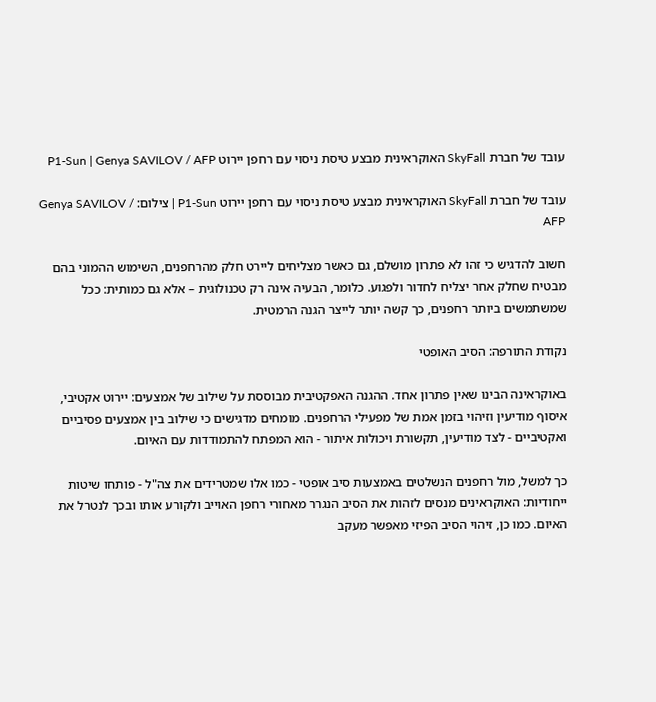עובד של חברת SkyFall האוקראינית מבצע טיסת ניסוי עם רחפן יירוט P1-Sun | Genya SAVILOV / AFP

עובד של חברת SkyFall האוקראינית מבצע טיסת ניסוי עם רחפן יירוט P1-Sun | צילום: Genya SAVILOV / AFP

חשוב להדגיש כי זהו לא פתרון מושלם, גם כאשר מצליחים ליירט חלק מהרחפנים, השימוש ההמוני בהם מבטיח שחלק אחר יצליח לחדור ולפגוע. כלומר, הבעיה אינה רק טכנולוגית – אלא גם כמותית: ככל שמשתמשים ביותר רחפנים, כך קשה יותר לייצר הגנה הרמטית.

נקודת התורפה: הסיב האופטי

באוקראינה הבינו שאין פתרון אחד. ההגנה האפקטיבית מבוססת על שילוב של אמצעים: יירוט אקטיבי, איסוף מודיעין וזיהוי בזמן אמת של מפעילי הרחפנים. מומחים מדגישים כי שילוב בין אמצעים פסיביים ואקטיביים - לצד מודיעין, תקשורת ויכולות איתור - הוא המפתח להתמודדות עם האיום.

כך למשל, מול רחפנים הנשלטים באמצעות סיב אופטי - כמו אלו שמטרידים את צה"ל - פותחו שיטות ייחודיות: האוקראינים מנסים לזהות את הסיב הנגרר מאחורי רחפן האוייב ולקורע אותו ובכך לנטרל את האיום. כמו כן, זיהוי הסיב הפיזי מאפשר מעקב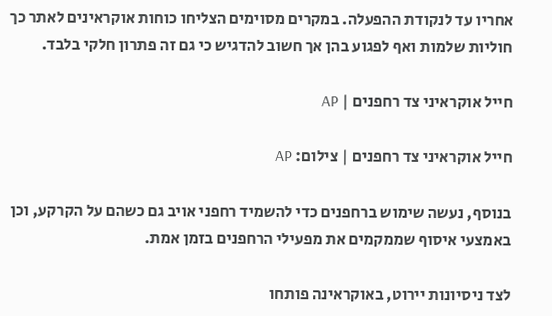אחריו עד לנקודת ההפעלה. במקרים מסוימים הצליחו כוחות אוקראינים לאתר כך חוליות שלמות ואף לפגוע בהן אך חשוב להדגיש כי גם זה פתרון חלקי בלבד.

חייל אוקראיני צד רחפנים | AP

חייל אוקראיני צד רחפנים | צילום: AP

בנוסף, נעשה שימוש ברחפנים כדי להשמיד רחפני אויב גם כשהם על הקרקע, וכן באמצעי איסוף שממקמים את מפעילי הרחפנים בזמן אמת.

לצד ניסיונות יירוט, באוקראינה פותחו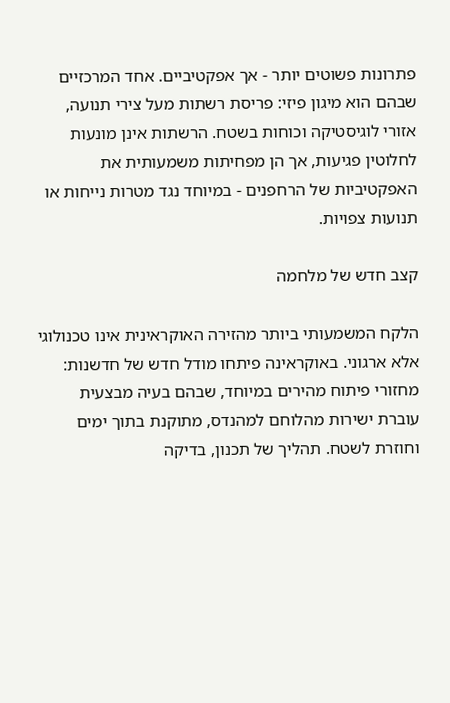פתרונות פשוטים יותר - אך אפקטיביים. אחד המרכזיים שבהם הוא מיגון פיזי: פריסת רשתות מעל צירי תנועה, אזורי לוגיסטיקה וכוחות בשטח. הרשתות אינן מונעות לחלוטין פגיעות, אך הן מפחיתות משמעותית את האפקטיביות של הרחפנים - במיוחד נגד מטרות נייחות או תנועות צפויות.

קצב חדש של מלחמה

הלקח המשמעותי ביותר מהזירה האוקראינית אינו טכנולוגי אלא ארגוני. באוקראינה פיתחו מודל חדש של חדשנות: מחזורי פיתוח מהירים במיוחד, שבהם בעיה מבצעית עוברת ישירות מהלוחם למהנדס, מתוקנת בתוך ימים וחוזרת לשטח. תהליך של תכנון, בדיקה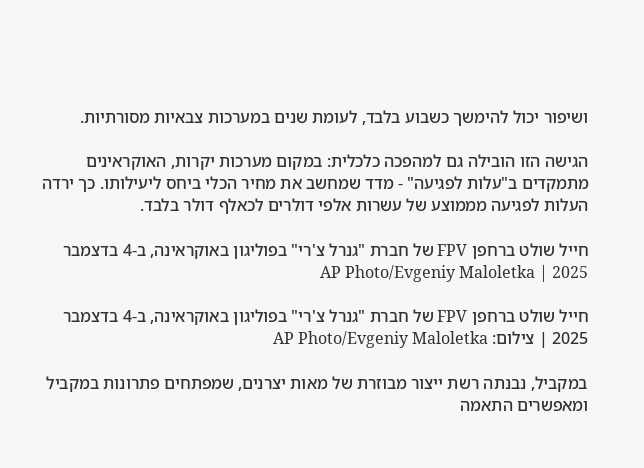ושיפור יכול להימשך כשבוע בלבד, לעומת שנים במערכות צבאיות מסורתיות.

הגישה הזו הובילה גם למהפכה כלכלית: במקום מערכות יקרות, האוקראינים מתמקדים ב"עלות לפגיעה" - מדד שמחשב את מחיר הכלי ביחס ליעילותו. כך ירדה העלות לפגיעה מממוצע של עשרות אלפי דולרים לכאלף דולר בלבד.

חייל שולט ברחפן FPV של חברת "גנרל צ'רי" בפוליגון באוקראינה, ב-4 בדצמבר 2025 | AP Photo/Evgeniy Maloletka

חייל שולט ברחפן FPV של חברת "גנרל צ'רי" בפוליגון באוקראינה, ב-4 בדצמבר 2025 | צילום: AP Photo/Evgeniy Maloletka

במקביל, נבנתה רשת ייצור מבוזרת של מאות יצרנים, שמפתחים פתרונות במקביל ומאפשרים התאמה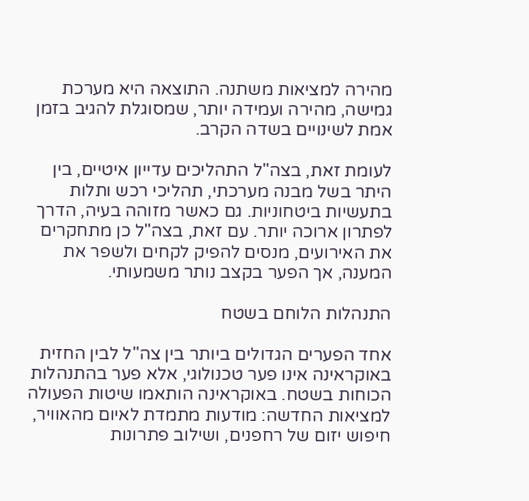מהירה למציאות משתנה. התוצאה היא מערכת גמישה, מהירה ועמידה יותר, שמסוגלת להגיב בזמן אמת לשינויים בשדה הקרב.

לעומת זאת, בצה"ל התהליכים עדייון איטיים, בין היתר בשל מבנה מערכתי, תהליכי רכש ותלות בתעשיות ביטחוניות. גם כאשר מזוהה בעיה, הדרך לפתרון ארוכה יותר. עם זאת, בצה"ל כן מתחקרים את האירועים, מנסים להפיק לקחים ולשפר את המענה, אך הפער בקצב נותר משמעותי.

התנהלות הלוחם בשטח

אחד הפערים הגדולים ביותר בין צה"ל לבין החזית באוקראינה אינו פער טכנולוגי, אלא פער בהתנהלות הכוחות בשטח. באוקראינה הותאמו שיטות הפעולה למציאות החדשה: מודעות מתמדת לאיום מהאוויר, חיפוש יזום של רחפנים, ושילוב פתרונות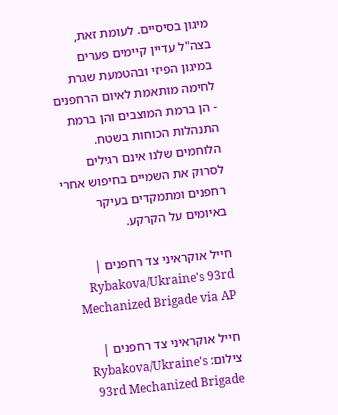מיגון בסיסיים. לעומת זאת, בצה"ל עדיין קיימים פערים במיגון הפיזי ובהטמעת שגרת לחימה מותאמת לאיום הרחפנים - הן ברמת המוצבים והן ברמת התנהלות הכוחות בשטח. הלוחמים שלנו אינם רגילים לסרוק את השמיים בחיפוש אחרי רחפנים ומתמקדים בעיקר באיומים על הקרקע.

חייל אוקראיני צד רחפנים | Rybakova/Ukraine's 93rd Mechanized Brigade via AP

חייל אוקראיני צד רחפנים | צילום: Rybakova/Ukraine's 93rd Mechanized Brigade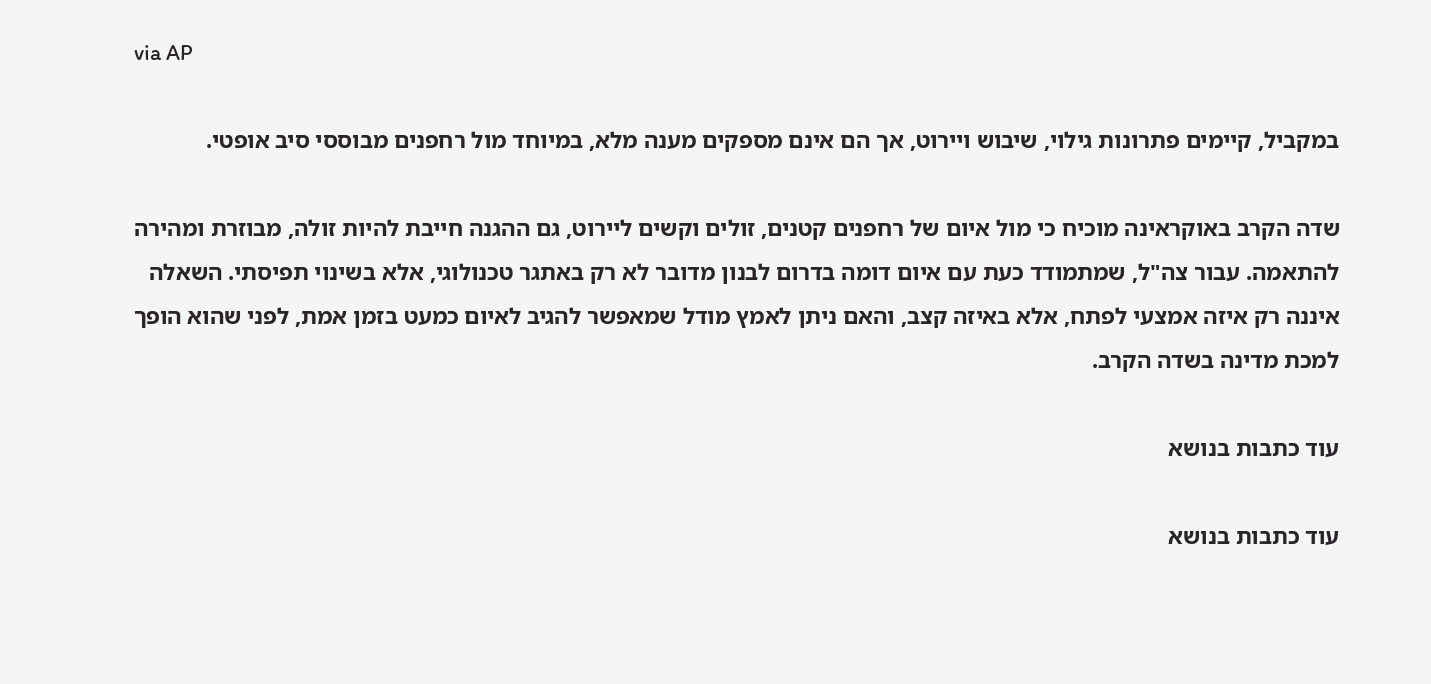via AP

במקביל, קיימים פתרונות גילוי, שיבוש ויירוט, אך הם אינם מספקים מענה מלא, במיוחד מול רחפנים מבוססי סיב אופטי.

שדה הקרב באוקראינה מוכיח כי מול איום של רחפנים קטנים, זולים וקשים ליירוט, גם ההגנה חייבת להיות זולה, מבוזרת ומהירה להתאמה. עבור צה"ל, שמתמודד כעת עם איום דומה בדרום לבנון מדובר לא רק באתגר טכנולוגי, אלא בשינוי תפיסתי. השאלה איננה רק איזה אמצעי לפתח, אלא באיזה קצב, והאם ניתן לאמץ מודל שמאפשר להגיב לאיום כמעט בזמן אמת, לפני שהוא הופך למכת מדינה בשדה הקרב.

עוד כתבות בנושא

עוד כתבות בנושא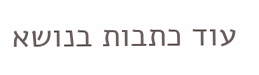עוד כתבות בנושא